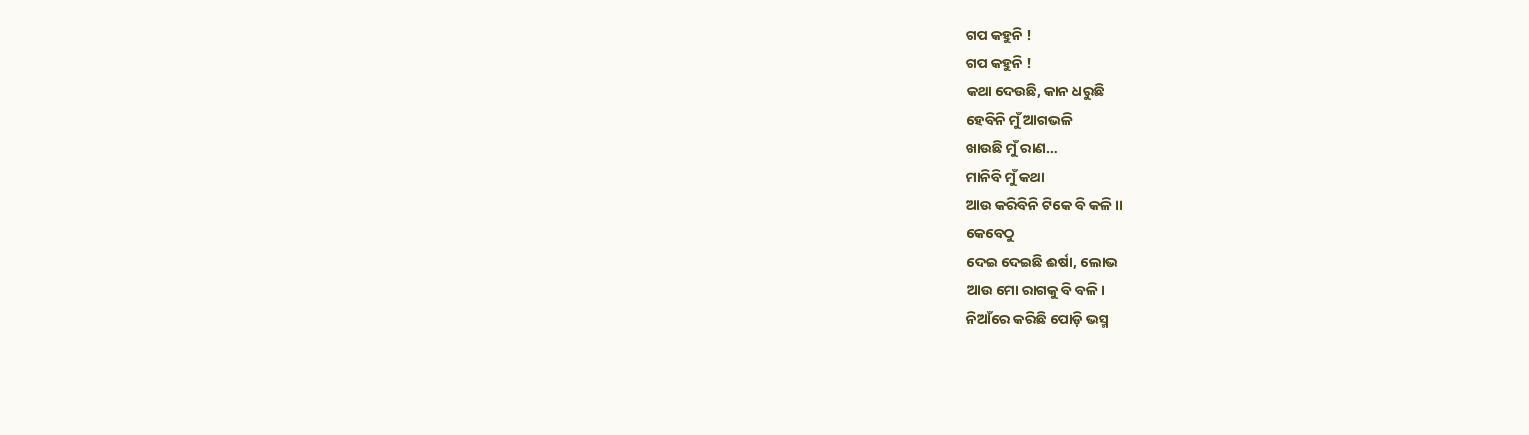ଗପ କହୁନି !
ଗପ କହୁନି !
କଥା ଦେଉଛି, କାନ ଧରୁଛି
ହେବିନି ମୁଁ ଆଗଭଳି
ଖାଉଛି ମୁଁ ରାଣ…
ମାନିବି ମୁଁ କଥା
ଆଉ କରିବିନି ଟିକେ ବି କଳି ।।
କେବେଠୁ
ଦେଇ ଦେଇଛି ଈର୍ଷା, ଲୋଭ
ଆଉ ମୋ ରାଗକୁ ବି ବଳି।
ନିଆଁରେ କରିଛି ପୋଡ଼ି ଭସ୍ମ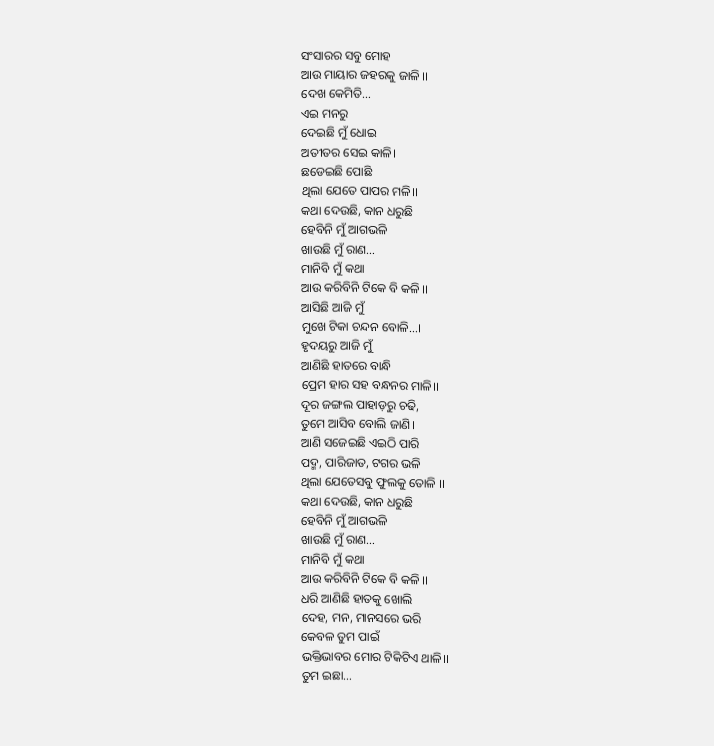ସଂସାରର ସବୁ ମୋହ
ଆଉ ମାୟାର ଜହରକୁ ଜାଳି ।।
ଦେଖ କେମିତି…
ଏଇ ମନରୁ
ଦେଇଛି ମୁଁ ଧୋଇ
ଅତୀତର ସେଇ କାଳି।
ଛଡେଇଛି ପୋଛି
ଥିଲା ଯେତେ ପାପର ମଳି।।
କଥା ଦେଉଛି, କାନ ଧରୁଛି
ହେବିନି ମୁଁ ଆଗଭଳି
ଖାଉଛି ମୁଁ ରାଣ…
ମାନିବି ମୁଁ କଥା
ଆଉ କରିବିନି ଟିକେ ବି କଳି ।।
ଆସିଛି ଆଜି ମୁଁ
ମୁଖେ ଟିକା ଚନ୍ଦନ ବୋଳି…।
ହୃଦୟରୁ ଆଜି ମୁଁ
ଆଣିଛି ହାତରେ ବାନ୍ଧି
ପ୍ରେମ ହାର ସହ ବନ୍ଧନର ମାଳି।।
ଦୂର ଜଙ୍ଗଲ ପାହାଡ଼ରୁ ଚଢି,
ତୁମେ ଆସିବ ବୋଲି ଜାଣି।
ଆଣି ସଜେଇଛି ଏଇଠି ପାରି
ପଦ୍ମ, ପାରିଜାତ, ଟଗର ଭଳି
ଥିଲା ଯେତେସବୁ ଫୁଲକୁ ତୋଳି ।।
କଥା ଦେଉଛି, କାନ ଧରୁଛି
ହେବିନି ମୁଁ ଆଗଭଳି
ଖାଉଛି ମୁଁ ରାଣ…
ମାନିବି ମୁଁ କଥା
ଆଉ କରିବିନି ଟିକେ ବି କଳି ।।
ଧରି ଆଣିଛି ହାତକୁ ଖୋଲି
ଦେହ, ମନ, ମାନସରେ ଭରି
କେବଳ ତୁମ ପାଇଁ
ଭକ୍ତିଭାବର ମୋର ଟିକିଟିଏ ଥାଳି।।
ତୁମ ଇଛା…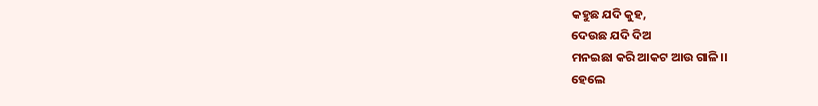କହୁଛ ଯଦି କୁହ,
ଦେଉଛ ଯଦି ଦିଅ
ମନଇଛା କରି ଆକଟ ଆଉ ଗାଳି।।
ହେଲେ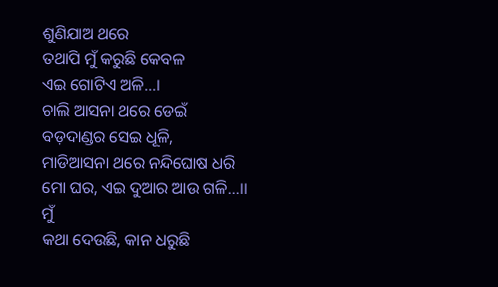ଶୁଣିଯାଅ ଥରେ
ତଥାପି ମୁଁ କରୁଛି କେବଳ
ଏଇ ଗୋଟିଏ ଅଳି…।
ଚାଲି ଆସନା ଥରେ ଡେଇଁ
ବଡ଼ଦାଣ୍ଡର ସେଇ ଧୂଳି,
ମାଡିଆସନା ଥରେ ନନ୍ଦିଘୋଷ ଧରି
ମୋ ଘର, ଏଇ ଦୁଆର ଆଉ ଗଳି…।।
ମୁଁ
କଥା ଦେଉଛି, କାନ ଧରୁଛି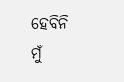ହେବିନି ମୁଁ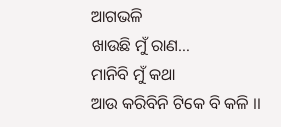ଆଗଭଳି
ଖାଉଛି ମୁଁ ରାଣ…
ମାନିବି ମୁଁ କଥା
ଆଉ କରିବିନି ଟିକେ ବି କଳି ।।